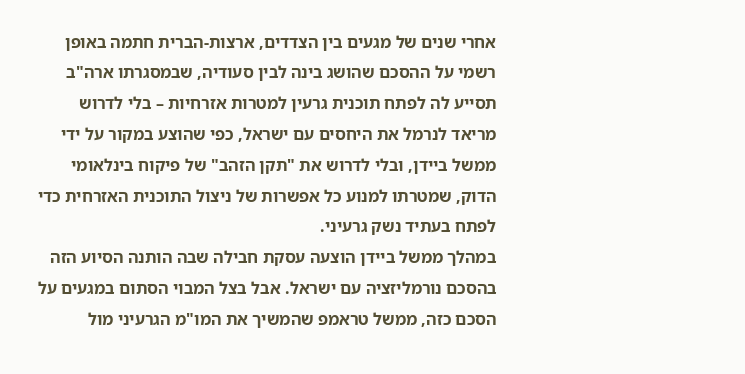אחרי שנים של מגעים בין הצדדים, ארצות-הברית חתמה באופן רשמי על ההסכם שהושג בינה לבין סעודיה, שבמסגרתו ארה"ב תסייע לה לפתח תוכנית גרעין למטרות אזרחיות – בלי לדרוש מריאד לנרמל את היחסים עם ישראל, כפי שהוצע במקור על ידי ממשל ביידן, ובלי לדרוש את "תקן הזהב" של פיקוח בינלאומי הדוק, שמטרתו למנוע כל אפשרות של ניצול התוכנית האזרחית כדי לפתח בעתיד נשק גרעיני.
במהלך ממשל ביידן הוצעה עסקת חבילה שבה הותנה הסיוע הזה בהסכם נורמליזציה עם ישראל. אבל בצל המבוי הסתום במגעים על הסכם כזה, ממשל טראמפ שהמשיך את המו"מ הגרעיני מול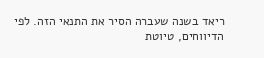ריאד בשנה שעברה הסיר את התנאי הזה. לפי הדיווחים, טיוטת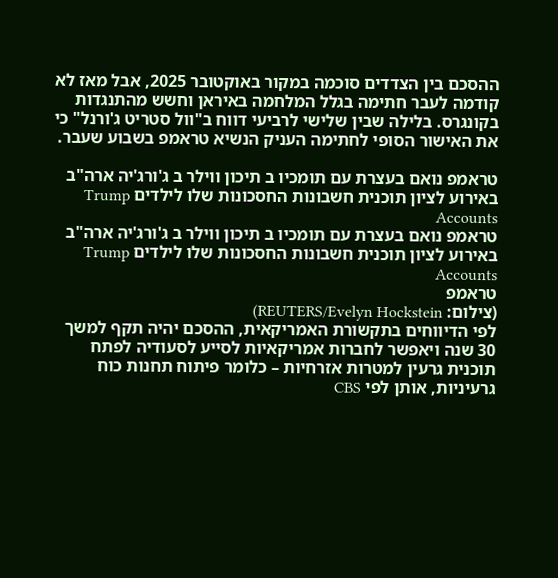ההסכם בין הצדדים סוכמה במקור באוקטובר 2025, אבל מאז לא קודמה לעבר חתימה בגלל המלחמה באיראן וחשש מהתנגדות בקונגרס. בלילה שבין שלישי לרביעי דווח ב"וול סטריט ג'ורנל" כי את האישור הסופי לחתימה העניק הנשיא טראמפ בשבוע שעבר.

טראמפ נואם בעצרת עם תומכיו ב תיכון ווילר ב ג'ורג'יה ארה"ב באירוע לציון תוכנית חשבונות החסכונות שלו לילדים Trump Accounts
טראמפ נואם בעצרת עם תומכיו ב תיכון ווילר ב ג'ורג'יה ארה"ב באירוע לציון תוכנית חשבונות החסכונות שלו לילדים Trump Accounts
טראמפ
(צילום: REUTERS/Evelyn Hockstein)
לפי הדיווחים בתקשורת האמריקאית, ההסכם יהיה תקף למשך 30 שנה ויאפשר לחברות אמריקאיות לסייע לסעודיה לפתח תוכנית גרעין למטרות אזרחיות – כלומר פיתוח תחנות כוח גרעיניות, אותן לפי CBS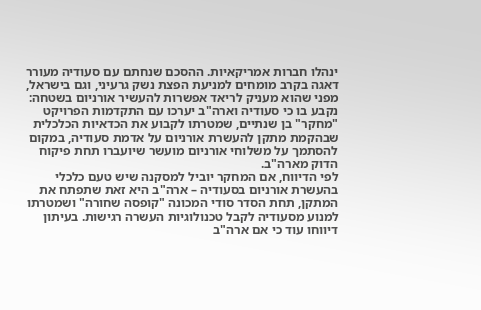ינהלו חברות אמריקאיות. ההסכם שנחתם עם סעודיה מעורר דאגה בקרב מומחים למניעת הפצת נשק גרעיני, וגם בישראל, מפני שהוא מעניק לריאד אפשרות להעשיר אורניום בשטחה: נקבע בו כי סעודיה וארה"ב יערכו עם התקדמות הפרויקט "מחקר" בן שנתיים, שמטרתו לקבוע את הכדאיות הכלכלית שבהקמת מתקן להעשרת אורניום על אדמת סעודיה, במקום להסתמך על משלוחי אורניום מועשר שיועברו תחת פיקוח הדוק מארה"ב.
לפי הדיווח, אם המחקר יוביל למסקנה שיש טעם כלכלי בהעשרת אורניום בסעודיה – ארה"ב היא זאת שתפתח את המתקן, תחת הסדר סודי המכונה "קופסה שחורה" ושמטרתו למנוע מסעודיה לקבל טכנולוגיות העשרה רגישות. בעיתון דיווחו עוד כי אם ארה"ב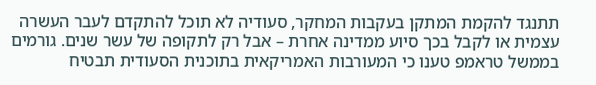תתנגד להקמת המתקן בעקבות המחקר, סעודיה לא תוכל להתקדם לעבר העשרה עצמית או לקבל בכך סיוע ממדינה אחרת – אבל רק לתקופה של עשר שנים. גורמים בממשל טראמפ טענו כי המעורבות האמריקאית בתוכנית הסעודית תבטיח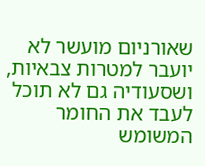שאורניום מועשר לא יועבר למטרות צבאיות, ושסעודיה גם לא תוכל לעבד את החומר המשומש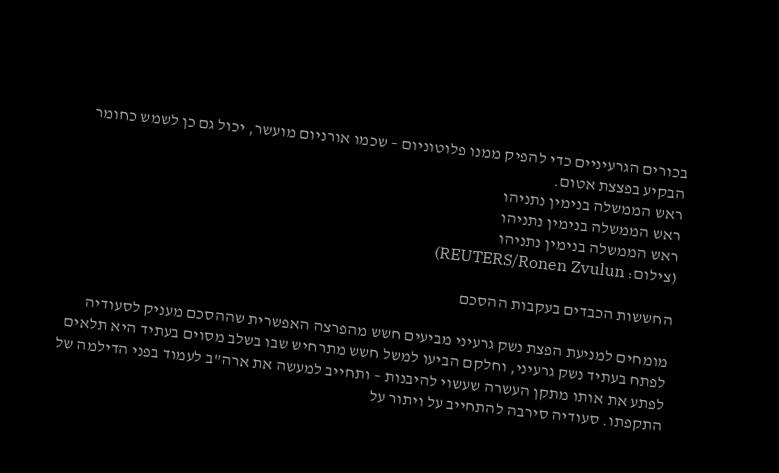בכורים הגרעיניים כדי להפיק ממנו פלוטוניום – שכמו אורניום מועשר, יכול גם כן לשמש כחומר הבקיע בפצצת אטום.
ראש הממשלה בנימין נתניהו
ראש הממשלה בנימין נתניהו
ראש הממשלה בנימין נתניהו
(צילום: REUTERS/Ronen Zvulun)

החששות הכבדים בעקבות ההסכם

מומחים למניעת הפצת נשק גרעיני מביעים חשש מהפרצה האפשרית שההסכם מעניק לסעודיה לפתח בעתיד נשק גרעיני, וחלקם הביעו למשל חשש מתרחיש שבו בשלב מסוים בעתיד היא תלאים לפתע את אותו מתקן העשרה שעשוי להיבנות – ותחייב למעשה את ארה"ב לעמוד בפני הדילמה של התקפתו. סעודיה סירבה להתחייב על ויתור על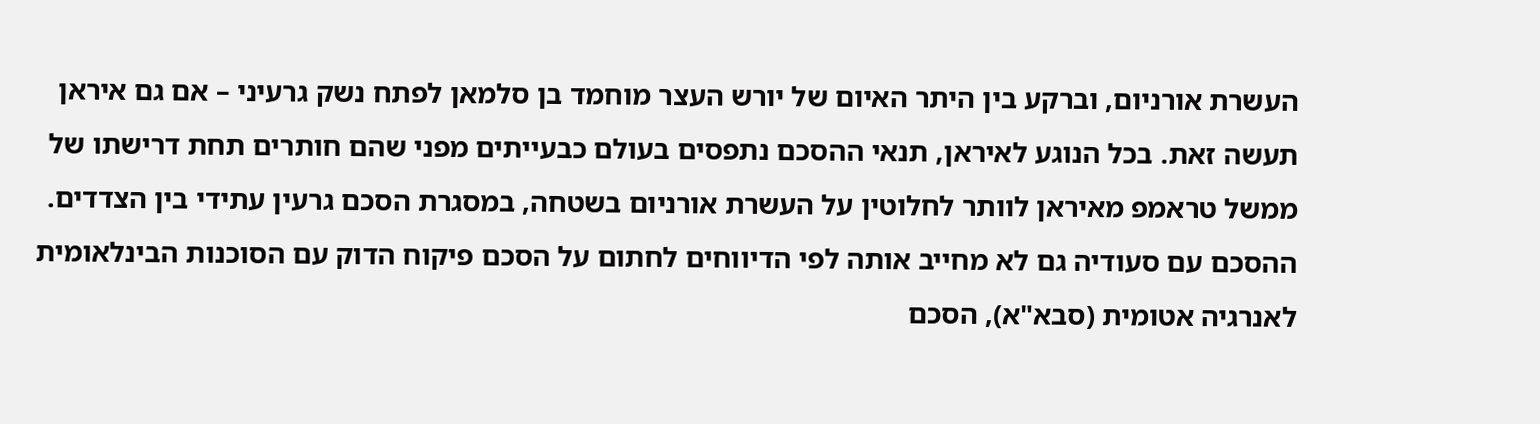העשרת אורניום, וברקע בין היתר האיום של יורש העצר מוחמד בן סלמאן לפתח נשק גרעיני – אם גם איראן תעשה זאת. בכל הנוגע לאיראן, תנאי ההסכם נתפסים בעולם כבעייתים מפני שהם חותרים תחת דרישתו של ממשל טראמפ מאיראן לוותר לחלוטין על העשרת אורניום בשטחה, במסגרת הסכם גרעין עתידי בין הצדדים.
ההסכם עם סעודיה גם לא מחייב אותה לפי הדיווחים לחתום על הסכם פיקוח הדוק עם הסוכנות הבינלאומית לאנרגיה אטומית (סבא"א), הסכם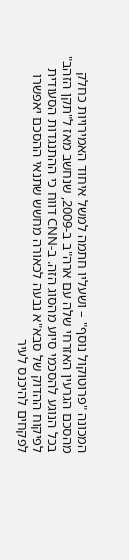המכונה "פרוטוקול נוסף" – ושעליו חתמה למשל איחוד האמירויות כחלק מהסכם הגרעין האזרחי שלה עם ארה"ב ב-2009, שנחשב מאז ל"תקן הזהב" בכל הנוגע להסכמי סיוע מהסוג הזה. ב-CNN דווח כי ההתנגדות הסעודית לפיקוח ההדוק של סבא"א נבעה לכאורה מחשש שתנאי ההסכם יאפשרו לפקחים להיכנס לעיר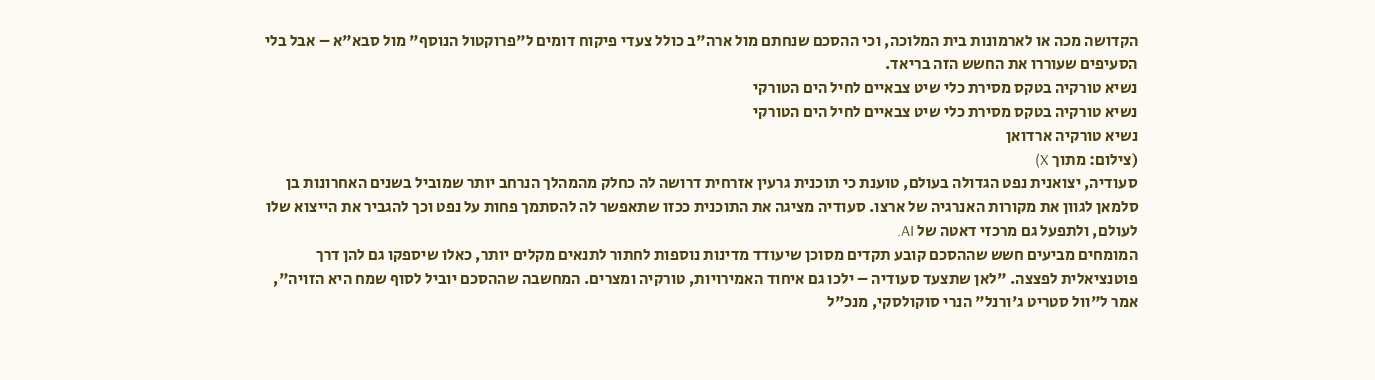הקדושה מכה או לארמונות בית המלוכה, וכי ההסכם שנחתם מול ארה"ב כולל צעדי פיקוח דומים ל"פרוקטול הנוסף" מול סבא"א – אבל בלי הסעיפים שעוררו את החשש הזה בריאד.
נשיא טורקיה בטקס מסירת כלי שיט צבאיים לחיל הים הטורקי
נשיא טורקיה בטקס מסירת כלי שיט צבאיים לחיל הים הטורקי
נשיא טורקיה ארדואן
(צילום: מתוך X)
סעודיה, יצואנית נפט הגדולה בעולם, טוענת כי תוכנית גרעין אזרחית דרושה לה כחלק מהמהלך הנרחב יותר שמוביל בשנים האחרונות בן סלמאן לגוון את מקורות האנרגיה של ארצו. סעודיה מציגה את התוכנית ככזו שתאפשר לה להסתמך פחות על נפט וכך להגביר את הייצוא שלו לעולם, ולתפעל גם מרכזי דאטה של AI.
המומחים מביעים חשש שההסכם קובע תקדים מסוכן שיעודד מדינות נוספות לחתור לתנאים מקלים יותר, כאלו שיספקו גם להן דרך פוטנציאלית לפצצה. "לאן שתצעד סעודיה – ילכו גם איחוד האמירויות, טורקיה ומצרים. המחשבה שההסכם יוביל לסוף שמח היא הזויה", אמר ל"וול סטריט ג'ורנל" הנרי סוקולסקי, מנכ"ל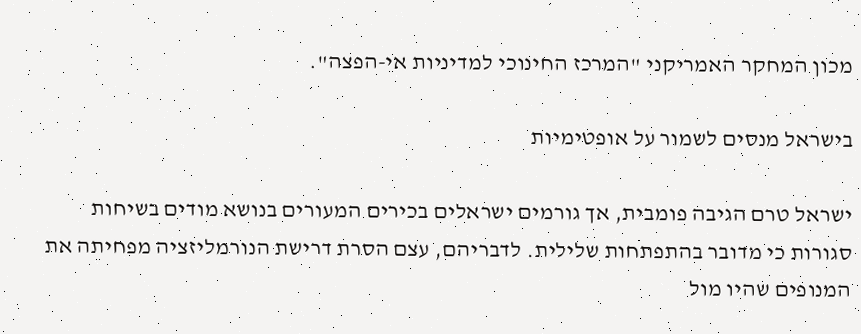מכון המחקר האמריקני "המרכז החינוכי למדיניות אי-הפצה".

בישראל מנסים לשמור על אופטימיות

ישראל טרם הגיבה פומבית, אך גורמים ישראלים בכירים המעורים בנושא מודים בשיחות סגורות כי מדובר בהתפתחות שלילית. לדבריהם, עצם הסרת דרישת הנורמליזציה מפחיתה את המנופים שהיו מול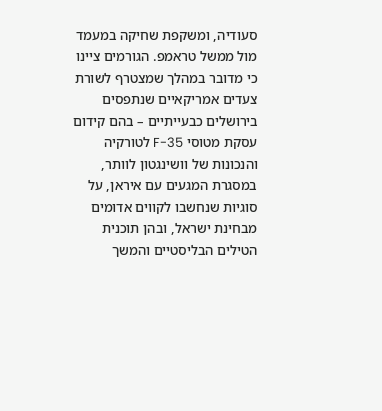סעודיה, ומשקפת שחיקה במעמד מול ממשל טראמפ. הגורמים ציינו כי מדובר במהלך שמצטרף לשורת צעדים אמריקאיים שנתפסים בירושלים כבעייתיים – בהם קידום עסקת מטוסי F-35 לטורקיה והנכונות של וושינגטון לוותר, במסגרת המגעים עם איראן, על סוגיות שנחשבו לקווים אדומים מבחינת ישראל, ובהן תוכנית הטילים הבליסטיים והמשך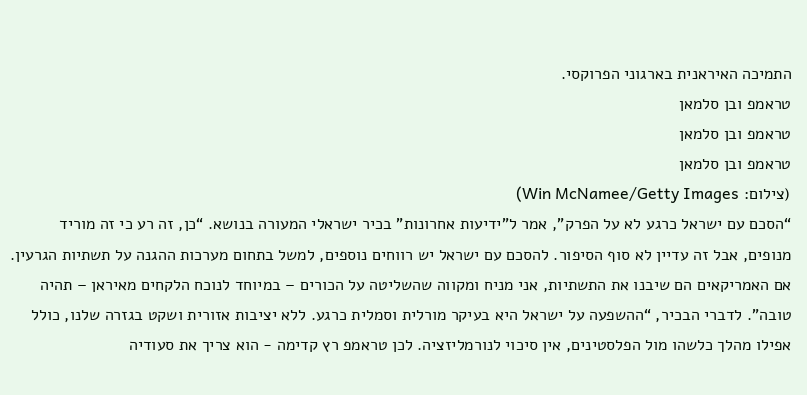התמיכה האיראנית בארגוני הפרוקסי.
טראמפ ובן סלמאן
טראמפ ובן סלמאן
טראמפ ובן סלמאן
(צילום: Win McNamee/Getty Images)
“הסכם עם ישראל כרגע לא על הפרק”, אמר ל”ידיעות אחרונות” בכיר ישראלי המעורה בנושא. “כן, זה רע כי זה מוריד מנופים, אבל זה עדיין לא סוף הסיפור. להסכם עם ישראל יש רווחים נוספים, למשל בתחום מערכות ההגנה על תשתיות הגרעין. אם האמריקאים הם שיבנו את התשתיות, אני מניח ומקווה שהשליטה על הכורים – במיוחד לנוכח הלקחים מאיראן – תהיה טובה”. לדברי הבכיר, “ההשפעה על ישראל היא בעיקר מורלית וסמלית כרגע. ללא יציבות אזורית ושקט בגזרה שלנו, כולל אפילו מהלך כלשהו מול הפלסטינים, אין סיכוי לנורמליזציה. לכן טראמפ רץ קדימה - הוא צריך את סעודיה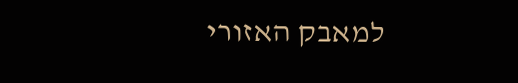למאבק האזורי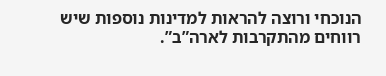הנוכחי ורוצה להראות למדינות נוספות שיש רווחים מהתקרבות לארה”ב”.